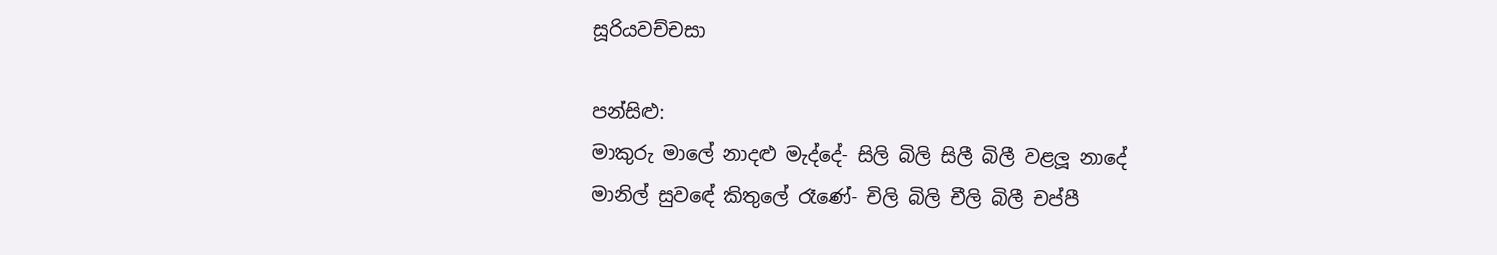සූරියවච්චසා

පන්සිළු:
මාකුරු මාලේ නාදළු මැද්දේ- සිලි බිලි සිලී බිලී වළලූ නාදේ
මානිල් සුවඳේ කිතුලේ රෑණේ- චිලි බිලි චීලි බිලී චප්පී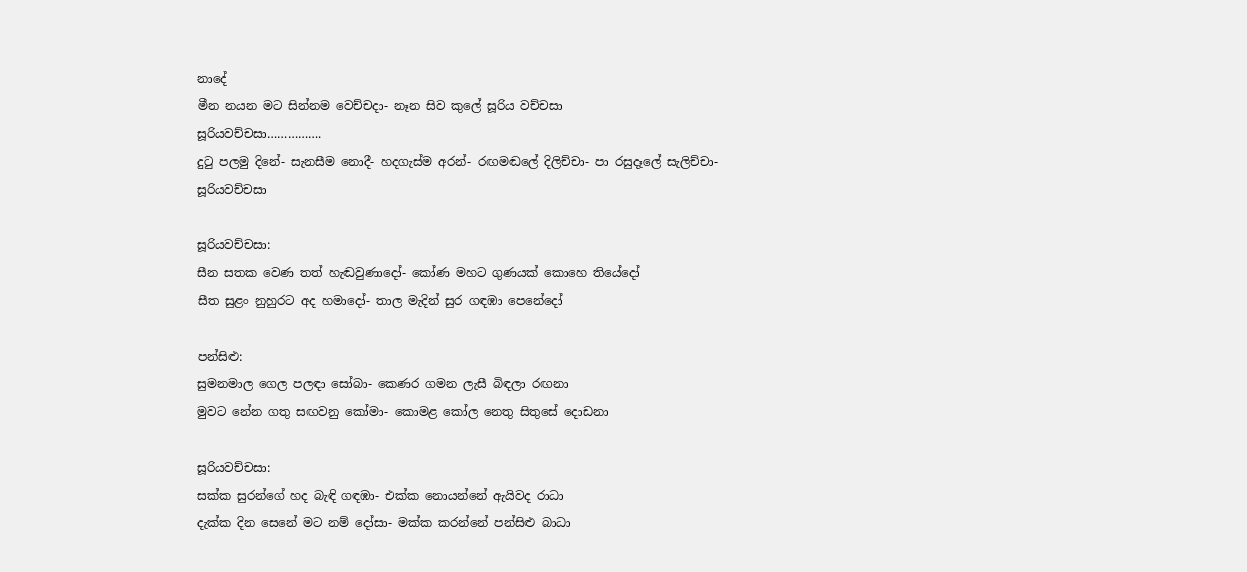නාදේ
මීන නයන මට සින්නම වෙච්චදා- නෑන සිව කුලේ සූරිය වච්චසා
සූරියවච්චසා…………….
දුටු පලමු දිනේ- සැනසීම නොදී- හදගැස්ම අරන්- රඟමඬලේ දිලිච්චා- පා රසුදෑලේ සැලිච්චා- සූරියවච්චසා

සූරියවච්චසා:
සීන සතක වෙණ තත් හැඬවුණාදෝ- කෝණ මහට ගුණයක් කොහෙ තියේදෝ
සීත සුළං නුහුරට අද හමාදෝ- තාල මැදින් සුර ගඳඹා පෙනේදෝ

පන්සිළු:
සුමනමාල ගෙල පලඳා සෝබා- කෙණර ගමන ලැසී බිඳලා රඟනා
මුවට නේන ගතු සඟවනු කෝමා- කොමළ කෝල නෙතු සිතුසේ දොඩනා

සූරියවච්චසා:
සක්ක සුරන්ගේ හද බැඳි ගඳඹා- එක්ක නොයන්නේ ඇයිවද රාධා
දැක්ක දින සෙනේ මට නම් දෝසා- මක්ක කරන්නේ පන්සිළු බාධා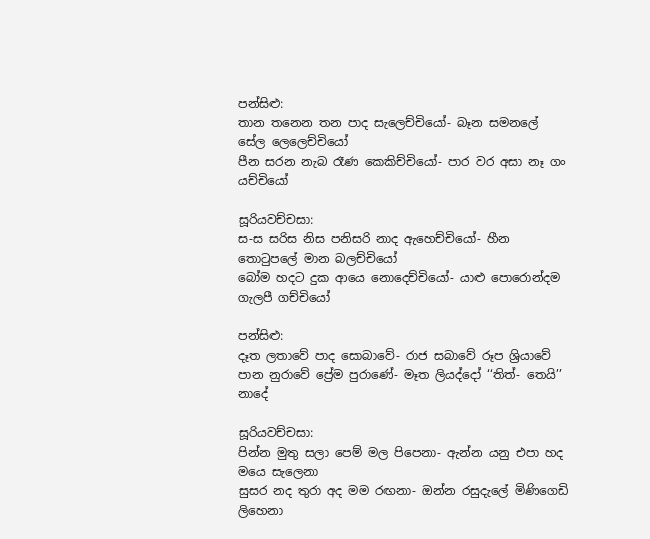පන්සිළු:
තාන තනෙන තන පාද සැලෙච්චියෝ- බෑන සමනලේ සේල ලෙලෙච්චියෝ
පීන සරන නැබ රෑණ කෙකිච්චියෝ- පාර වර අසා නෑ ගං යච්චියෝ

සූරියවච්චසා:
ස-ස සරිස නිස පනිසරි නාද ඇහෙච්චියෝ- හීන තොටුපලේ මාන බලච්චියෝ
බෝම හදට දුක ආයෙ නොදෙච්චියෝ- යාළු පොරොන්දම ගැලපී ගච්චියෝ

පන්සිළු:
දෑත ලතාවේ පාද සොබාවේ- රාජ සබාවේ රූප ශ්‍රියාවේ
පාන නුරාවේ ප්‍රේම පුරාණේ- මෑත ලියද්දෝ ‘‘තිත්- තෙයි’’ නාදේ

සූරියවච්චසා:
පින්න මුතු සලා පෙම් මල පිපෙනා- ඇන්න යනු එපා හද මයෙ සැලෙනා
සුසර නද තුරා අද මම රඟනා- ඔන්න රසුදැලේ මිණිගෙඩි ලිහෙනා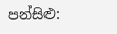පන්සිළු: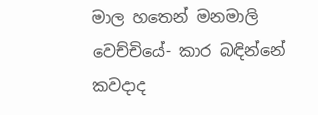මාල හතෙන් මනමාලි වෙච්චියේ- කාර බඳින්නේ කවදාද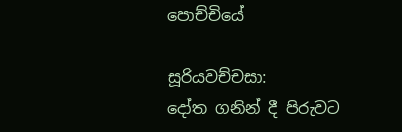පොච්චියේ

සූරියවච්චසා:
දෝත ගනින් දී පිරුවට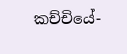කච්චියේ-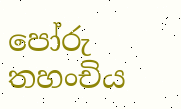පෝරු තහංචිය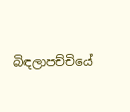බිඳලාපච්චියේ